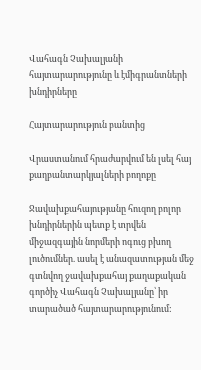Վահագն Չախալյանի հայտարարությունը և էմիգրանտների խնդիրները

Հայտարարություն բանտից

Վրաստանում հրաժարվում են լսել հայ քաղբանտարկյալների բողոքը

Ջավախքահայությանը հուզող բոլոր խնդիրներին պետք է տրվեն միջազգային նորմերի ոգուց բխող լուծումներ. ասել է անազատության մեջ գտնվող ջավախքահայ քաղաքական գործիչ Վահագն Չախալյանը՝ իր տարածած հայտարարությունում: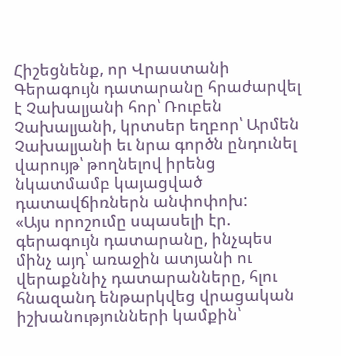Հիշեցնենք, որ Վրաստանի Գերագույն դատարանը հրաժարվել է Չախալյանի հոր՝ Ռուբեն Չախալյանի, կրտսեր եղբոր՝ Արմեն Չախալյանի եւ նրա գործն ընդունել վարույթ՝ թողնելով իրենց նկատմամբ կայացված դատավճիռներն անփոփոխ:
«Այս որոշումը սպասելի էր. գերագույն դատարանը, ինչպես մինչ այդ՝ առաջին ատյանի ու վերաքննիչ դատարանները, հլու հնազանդ ենթարկվեց վրացական իշխանությունների կամքին՝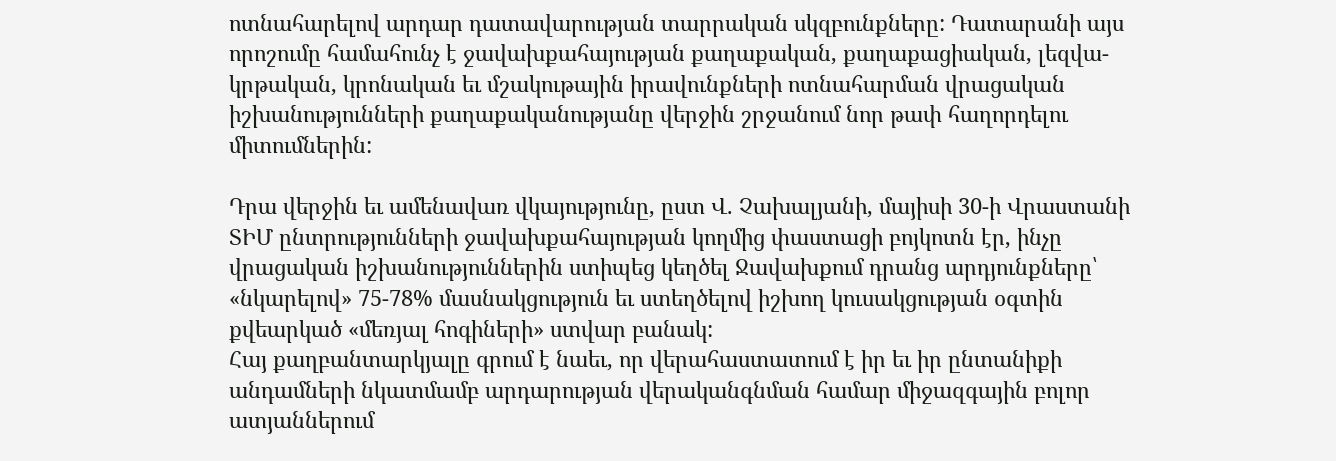ոտնահարելով արդար դատավարության տարրական սկզբունքները: Դատարանի այս որոշումը համահունչ է ջավախքահայության քաղաքական, քաղաքացիական, լեզվա-կրթական, կրոնական եւ մշակութային իրավունքների ոտնահարման վրացական իշխանությունների քաղաքականությանը վերջին շրջանում նոր թափ հաղորդելու միտումներին:

Դրա վերջին եւ ամենավառ վկայությունը, ըստ Վ. Չախալյանի, մայիսի 30-ի Վրաստանի ՏԻՄ ընտրությունների ջավախքահայության կողմից փաստացի բոյկոտն էր, ինչը վրացական իշխանություններին ստիպեց կեղծել Ջավախքում դրանց արդյունքները՝ «նկարելով» 75-78% մասնակցություն եւ ստեղծելով իշխող կուսակցության օգտին քվեարկած «մեռյալ հոգիների» ստվար բանակ:
Հայ քաղբանտարկյալը գրում է նաեւ, որ վերահաստատում է իր եւ իր ընտանիքի անդամների նկատմամբ արդարության վերականգնման համար միջազգային բոլոր ատյաններում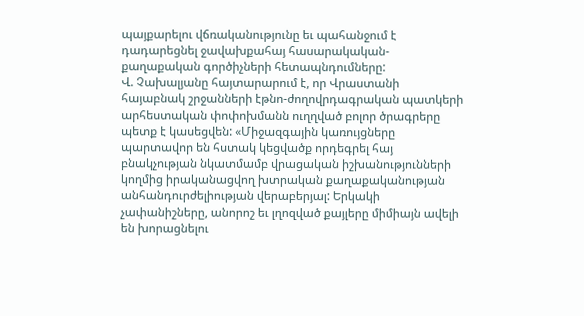պայքարելու վճռականությունը եւ պահանջում է դադարեցնել ջավախքահայ հասարակական-քաղաքական գործիչների հետապնդումները:
Վ. Չախալյանը հայտարարում է, որ Վրաստանի հայաբնակ շրջանների էթնո-ժողովրդագրական պատկերի արհեստական փոփոխմանն ուղղված բոլոր ծրագրերը պետք է կասեցվեն: «Միջազգային կառույցները պարտավոր են հստակ կեցվածք որդեգրել հայ բնակչության նկատմամբ վրացական իշխանությունների կողմից իրականացվող խտրական քաղաքականության անհանդուրժելիության վերաբերյալ: Երկակի չափանիշները, անորոշ եւ լղոզված քայլերը միմիայն ավելի են խորացնելու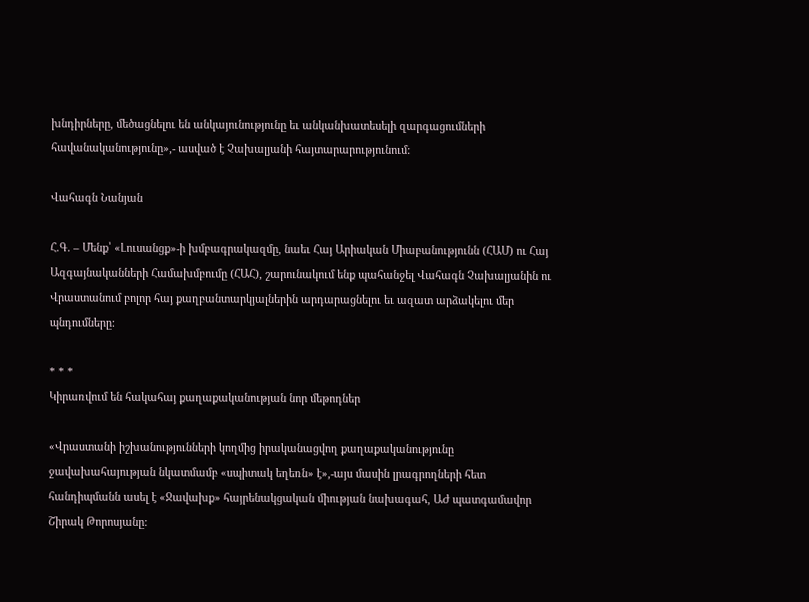խնդիրները, մեծացնելու են անկայունությունը եւ անկանխատեսելի զարգացումների հավանականությունը»,- ասված է Չախալյանի հայտարարությունում:

Վահագն Նանյան

Հ.Գ. – Մենք՝ «Լուսանցք»-ի խմբագրակազմը, նաեւ Հայ Արիական Միաբանությունն (ՀԱՄ) ու Հայ Ազգայնականների Համախմբումը (ՀԱՀ), շարունակում ենք պահանջել Վահագն Չախալյանին ու Վրաստանում բոլոր հայ քաղբանտարկյալներին արդարացնելու եւ ազատ արձակելու մեր պնդումները:

* * *
Կիրառվում են հակահայ քաղաքականության նոր մեթոդներ

«Վրաստանի իշխանությունների կողմից իրականացվող քաղաքականությունը ջավախահայության նկատմամբ «սպիտակ եղեռն» է»,-այս մասին լրագրողների հետ հանդիպմանն ասել է «Ջավախք» հայրենակցական միության նախագահ, ԱԺ պատգամավոր Շիրակ Թորոսյանը: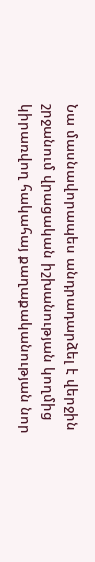Նա մասնավորապես անդրադարձել է վերջին շրջանում վրացական իշխանության կողմից կիրառվող հակահայ քաղաքականության նոր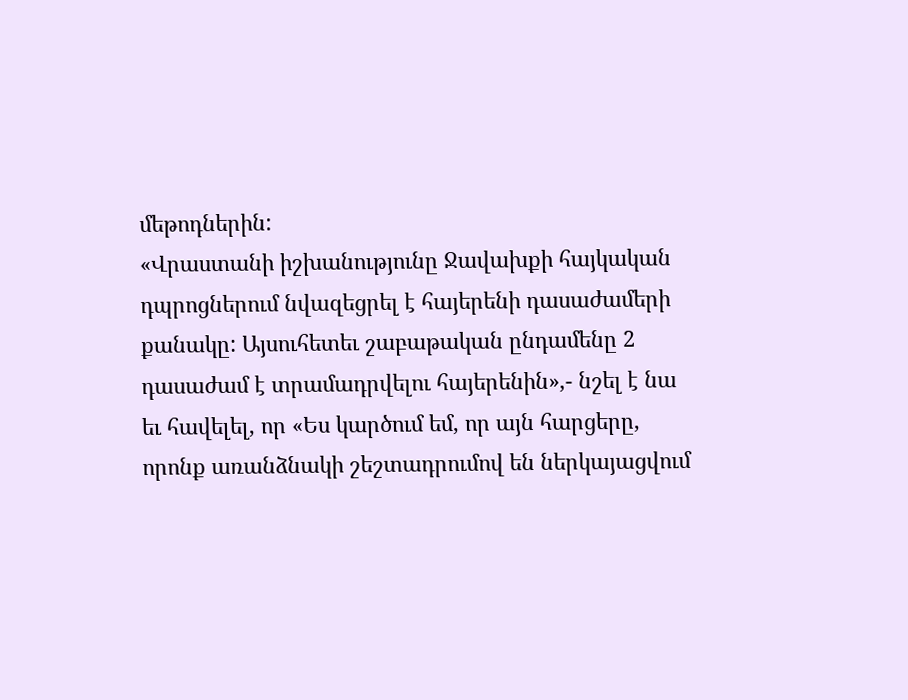մեթոդներին:
«Վրաստանի իշխանությունը Ջավախքի հայկական դպրոցներում նվազեցրել է հայերենի դասաժամերի քանակը: Այսուհետեւ շաբաթական ընդամենը 2 դասաժամ է տրամադրվելու հայերենին»,- նշել է նա եւ հավելել, որ «Ես կարծում եմ, որ այն հարցերը, որոնք առանձնակի շեշտադրումով են ներկայացվում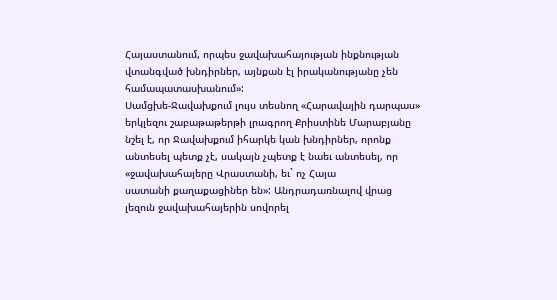Հայաստանում, որպես ջավախահայության ինքնության վտանգված խնդիրներ, այնքան էլ իրականությանը չեն համապատասխանում»:
Սամցխե-Ջավախքում լույս տեսնող «Հարավային դարպաս» երկլեզու շաբաթաթերթի լրագրող Քրիստինե Մարաբյանը նշել է, որ Ջավախքում իհարկե կան խնդիրներ, որոնք անտեսել պետք չէ, սակայն չպետք է նաեւ անտեսել, որ «ջավախահայերը Վրաստանի, եւ` ոչ Հայա
սատանի քաղաքացիներ են»: Անդրադառնալով վրաց լեզուն ջավախահայերին սովորել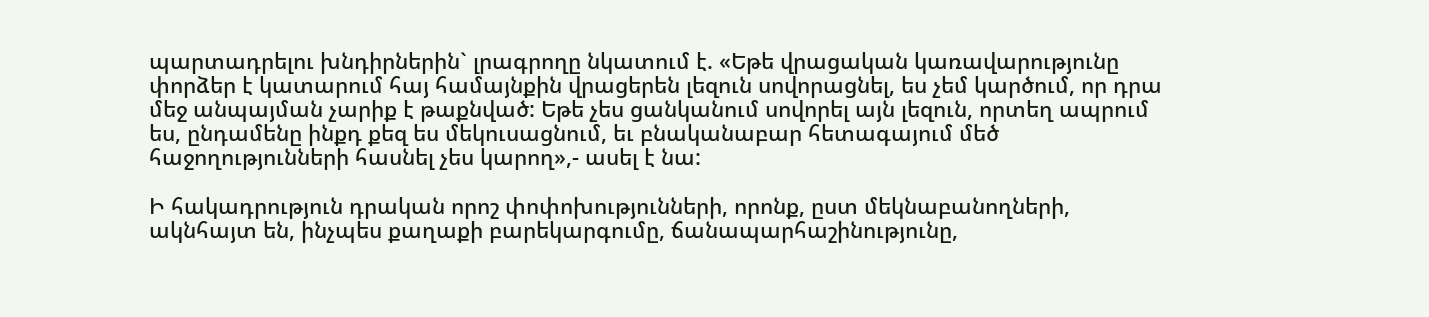պարտադրելու խնդիրներին` լրագրողը նկատում է. «Եթե վրացական կառավարությունը փորձեր է կատարում հայ համայնքին վրացերեն լեզուն սովորացնել, ես չեմ կարծում, որ դրա մեջ անպայման չարիք է թաքնված: Եթե չես ցանկանում սովորել այն լեզուն, որտեղ ապրում ես, ընդամենը ինքդ քեզ ես մեկուսացնում, եւ բնականաբար հետագայում մեծ հաջողությունների հասնել չես կարող»,- ասել է նա:

Ի հակադրություն դրական որոշ փոփոխությունների, որոնք, ըստ մեկնաբանողների, ակնհայտ են, ինչպես քաղաքի բարեկարգումը, ճանապարհաշինությունը,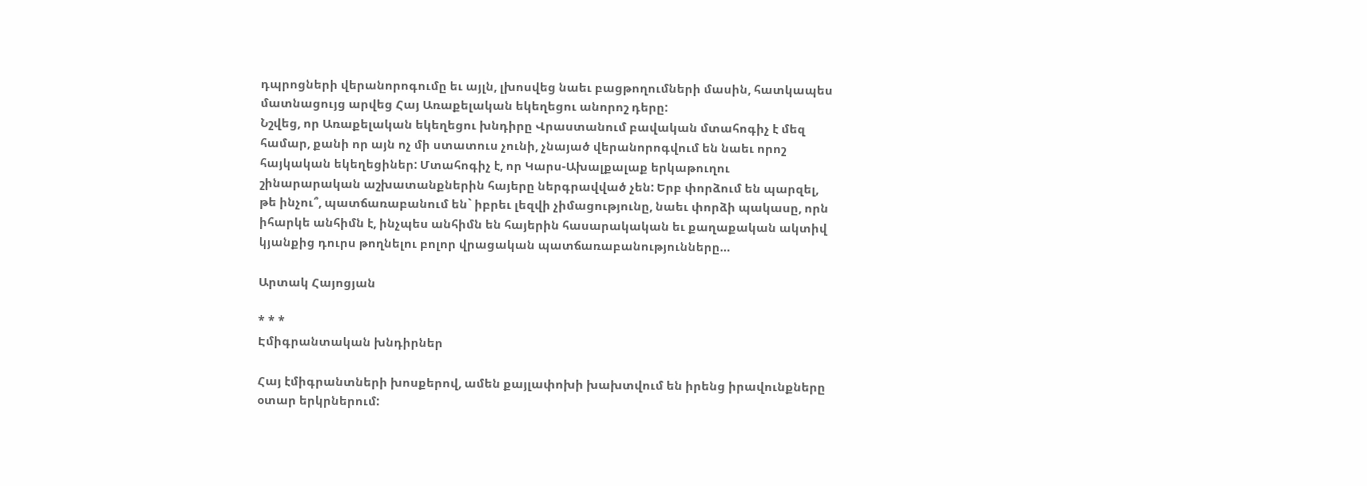դպրոցների վերանորոգումը եւ այլն, լխոսվեց նաեւ բացթողումների մասին, հատկապես մատնացույց արվեց Հայ Առաքելական եկեղեցու անորոշ դերը:
Նշվեց, որ Առաքելական եկեղեցու խնդիրը Վրաստանում բավական մտահոգիչ է մեզ համար, քանի որ այն ոչ մի ստատուս չունի, չնայած վերանորոգվում են նաեւ որոշ հայկական եկեղեցիներ: Մտահոգիչ է, որ Կարս-Ախալքալաք երկաթուղու շինարարական աշխատանքներին հայերը ներգրավված չեն: Երբ փորձում են պարզել, թե ինչու՞, պատճառաբանում են` իբրեւ լեզվի չիմացությունը, նաեւ փորձի պակասը, որն իհարկե անհիմն է, ինչպես անհիմն են հայերին հասարակական եւ քաղաքական ակտիվ կյանքից դուրս թողնելու բոլոր վրացական պատճառաբանությունները…

Արտակ Հայոցյան

* * *
Էմիգրանտական խնդիրներ

Հայ էմիգրանտների խոսքերով, ամեն քայլափոխի խախտվում են իրենց իրավունքները օտար երկրներում: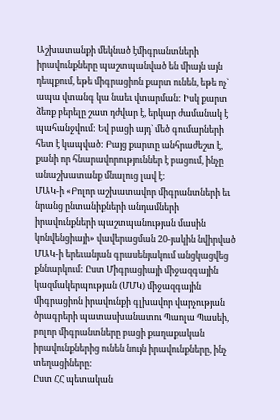Աշխատանքի մեկնած էմիգրանտների իրավունքները պաշտպանված են միայն այն դեպքում, եթե միգրացիոն քարտ ունեն, եթե ոչ` ապա վտանգ կա նաեւ վտարման: Իսկ քարտ ձեռք բերելը շատ դժվար է, երկար ժամանակ է պահանջվում: Եվ բացի այդ` մեծ գումարների հետ է կապված: Բայց քարտը անհրաժեշտ է, քանի որ հնարավորություններ է բացում, ինչը անաշխատանք մնալուց լավ է:
ՄԱԿ-ի «Բոլոր աշխատավոր միգրանտների եւ նրանց ընտանիքների անդամների իրավունքների պաշտպանության մասին կոնվենցիայի» վավերացման 20-յակին նվիրված ՄԱԿ-ի երեւանյան գրասենյակում անցկացվեց քննարկում: Ըստ Միգրացիայի միջազգային կազմակերպության (ՄՄԿ) միջազգային միգրացիոն իրավունքի գլխավոր վարչության ծրագրերի պատասխանատու Պաոլա Պասեի, բոլոր միգրանտները բացի քաղաքական իրավունքներից ունեն նույն իրավունքները, ինչ տեղացիները:
Ըստ ՀՀ պետական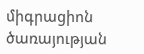միգրացիոն ծառայության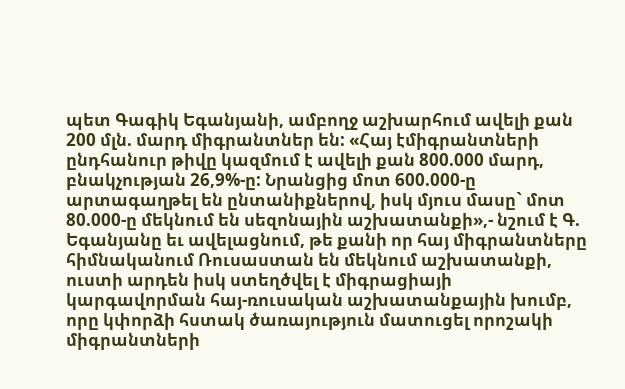պետ Գագիկ Եգանյանի, ամբողջ աշխարհում ավելի քան 200 մլն. մարդ միգրանտներ են: «Հայ էմիգրանտների ընդհանուր թիվը կազմում է ավելի քան 800.000 մարդ, բնակչության 26,9%-ը: Նրանցից մոտ 600.000-ը արտագաղթել են ընտանիքներով, իսկ մյուս մասը` մոտ 80.000-ը մեկնում են սեզոնային աշխատանքի»,- նշում է Գ. Եգանյանը եւ ավելացնում, թե քանի որ հայ միգրանտները հիմնականում Ռուսաստան են մեկնում աշխատանքի, ուստի արդեն իսկ ստեղծվել է միգրացիայի կարգավորման հայ-ռուսական աշխատանքային խումբ, որը կփորձի հստակ ծառայություն մատուցել որոշակի միգրանտների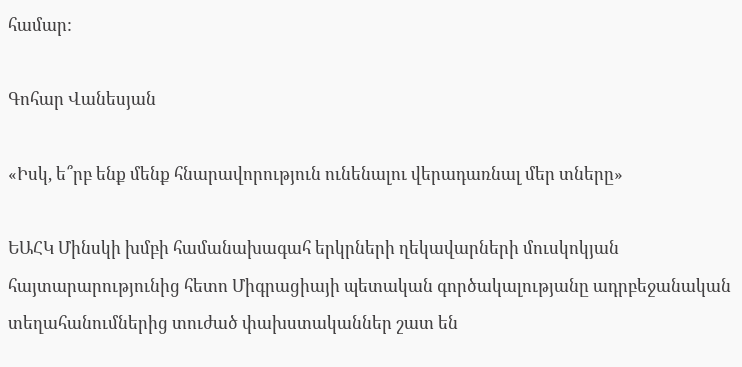համար:

Գոհար Վանեսյան

«Իսկ, ե՞րբ ենք մենք հնարավորություն ունենալու վերադառնալ մեր տները»

ԵԱՀԿ Մինսկի խմբի համանախագահ երկրների ղեկավարների մուսկոկյան հայտարարությունից հետո Միգրացիայի պետական գործակալությանը ադրբեջանական տեղահանումներից տուժած փախստականներ շատ են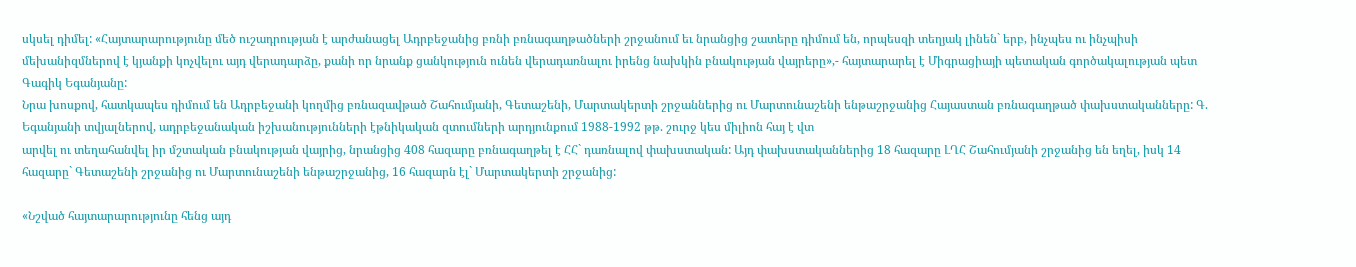սկսել դիմել: «Հայտարարությունը մեծ ուշադրության է արժանացել Ադրբեջանից բռնի բռնագաղթածների շրջանում եւ նրանցից շատերը դիմում են, որպեսզի տեղյակ լինեն` երբ, ինչպես ու ինչպիսի մեխանիզմներով է կյանքի կոչվելու այդ վերադարձը, քանի որ նրանք ցանկություն ունեն վերադառնալու իրենց նախկին բնակության վայրերը»,- հայտարարել է Միգրացիայի պետական գործակալության պետ Գագիկ Եգանյանը:
Նրա խոսքով, հատկապես դիմում են Ադրբեջանի կողմից բռնազավթած Շահումյանի, Գետաշենի, Մարտակերտի շրջաններից ու Մարտունաշենի ենթաշրջանից Հայաստան բռնագաղթած փախստականները: Գ. Եգանյանի տվյալներով, ադրբեջանական իշխանությունների էթնիկական զտումների արդյունքում 1988-1992 թթ. շուրջ կես միլիոն հայ է վտ
արվել ու տեղահանվել իր մշտական բնակության վայրից, նրանցից 408 հազարը բռնագաղթել է ՀՀ` դառնալով փախստական: Այդ փախստականներից 18 հազարը ԼՂՀ Շահումյանի շրջանից են եղել, իսկ 14 հազարը` Գետաշենի շրջանից ու Մարտունաշենի ենթաշրջանից, 16 հազարն էլ` Մարտակերտի շրջանից:

«Նշված հայտարարությունը հենց այդ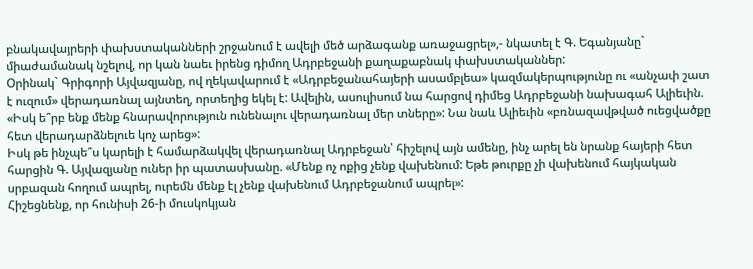բնակավայրերի փախստականների շրջանում է ավելի մեծ արձագանք առաջացրել»,- նկատել է Գ. Եգանյանը` միաժամանակ նշելով, որ կան նաեւ իրենց դիմող Ադրբեջանի քաղաքաբնակ փախստականներ:
Օրինակ` Գրիգորի Այվազյանը, ով ղեկավարում է «Ադրբեջանահայերի ասամբլեա» կազմակերպությունը ու «անչափ շատ է ուզում» վերադառնալ այնտեղ, որտեղից եկել է: Ավելին, ասուլիսում նա հարցով դիմեց Ադրբեջանի նախագահ Ալիեւին. «Իսկ ե՞րբ ենք մենք հնարավորություն ունենալու վերադառնալ մեր տները»: Նա նաև Ալիեւին «բռնազավթված ուեցվածքը հետ վերադարձնելուե կոչ արեց»:
Իսկ թե ինչպե՞ս կարելի է համարձակվել վերադառնալ Ադրբեջան՝ հիշելով այն ամենը, ինչ արել են նրանք հայերի հետ հարցին Գ. Այվազյանը ուներ իր պատասխանը. «Մենք ոչ ոքից չենք վախենում: Եթե թուրքը չի վախենում հայկական սրբազան հողում ապրել, ուրեմն մենք էլ չենք վախենում Ադրբեջանում ապրել»:
Հիշեցնենք, որ հունիսի 26-ի մուսկոկյան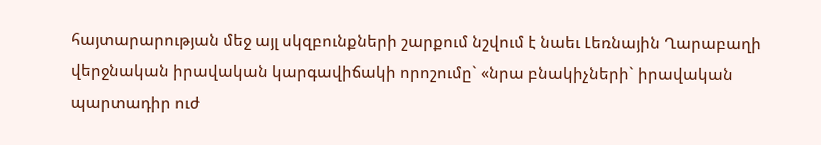հայտարարության մեջ այլ սկզբունքների շարքում նշվում է նաեւ Լեռնային Ղարաբաղի վերջնական իրավական կարգավիճակի որոշումը` «նրա բնակիչների` իրավական պարտադիր ուժ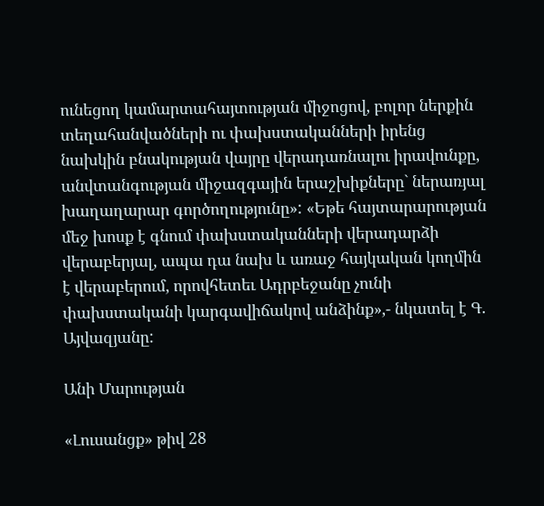ունեցող կամարտահայտության միջոցով, բոլոր ներքին տեղահանվածների ու փախստականների իրենց նախկին բնակության վայրը վերադառնալու իրավունքը, անվտանգության միջազգային երաշխիքները` ներառյալ խաղաղարար գործողությունը»: «Եթե հայտարարության մեջ խոսք է գնում փախստականների վերադարձի վերաբերյալ, ապա դա նախ և առաջ հայկական կողմին է վերաբերում, որովհետեւ Ադրբեջանը չունի փախստականի կարգավիճակով անձինք»,- նկատել է Գ. Այվազյանը:

Անի Մարության

«Լուսանցք» թիվ 28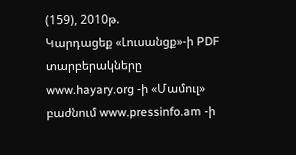(159), 2010թ.
Կարդացեք «Լուսանցք»-ի PDF տարբերակները www.hayary.org -ի «Մամուլ» բաժնում www.pressinfo.am -ի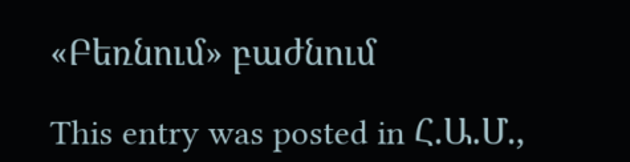«Բեռնում» բաժնում

This entry was posted in Հ.Ա.Մ.,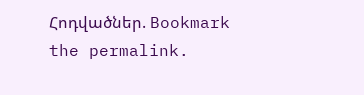Հոդվածներ. Bookmark the permalink.